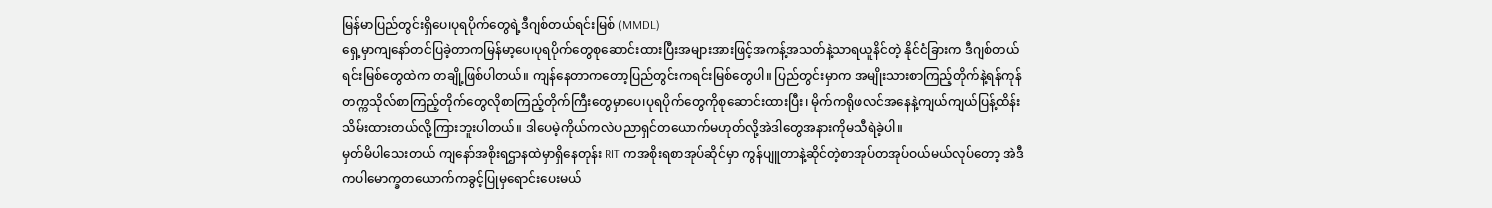မြန်မာပြည်တွင်းရှိပေ၊ပုရပိုက်တွေရဲ့ဒီဂျစ်တယ်ရင်းမြစ် (MMDL)
ရှေ့မှာကျနော်တင်ပြခဲ့တာကမြန်မာ့ပေ၊ပုရပိုက်တွေစုဆောင်းထားပြီးအများအားဖြင့်အကန့်အသတ်နဲ့သာရယူနိင်တဲ့ နိုင်ငံခြားက ဒီဂျစ်တယ်ရင်းမြစ်တွေထဲက တချို့ဖြစ်ပါတယ်။ ကျန်နေတာကတော့ပြည်တွင်းကရင်းမြစ်တွေပါ။ ပြည်တွင်းမှာက အမျိုးသားစာကြည့်တိုက်နဲ့ရန်ကုန်တက္ကသိုလ်စာကြည့်တိုက်တွေလိုစာကြည့်တိုက်ကြီးတွေမှာပေ၊ပုရပိုက်တွေကိုစုဆောင်းထားပြီး၊ မိုက်ကရိုဖလင်အနေနဲ့ကျယ်ကျယ်ပြန့်ထိန်းသိမ်းထားတယ်လို့ကြားဘူးပါတယ်။ ဒါပေမဲ့ကိုယ်ကလဲပညာရှင်တယောက်မဟုတ်လို့အဲဒါတွေအနားကိုမသီရဲခဲ့ပါ။
မှတ်မိပါသေးတယ် ကျနော်အစိုးရဌာနထဲမှာရှိနေတုန်း RIT ကအစိုးရစာအုပ်ဆိုင်မှာ ကွန်ပျူတာနဲ့ဆိုင်တဲ့စာအုပ်တအုပ်ဝယ်မယ်လုပ်တော့ အဲဒီကပါမောက္ခတယောက်ကခွင့်ပြုမှရောင်းပေးမယ်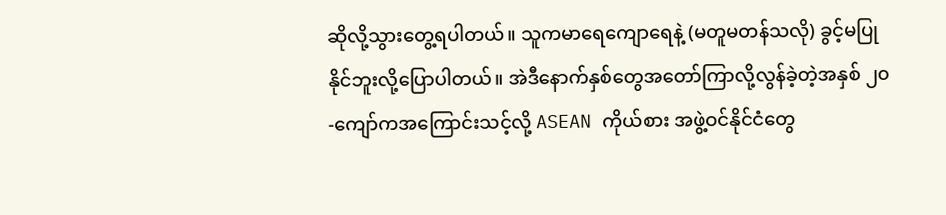ဆိုလို့သွားတွေ့ရပါတယ်။ သူကမာရေကျောရေနဲ့ (မတူမတန်သလို) ခွင့်မပြုနိုင်ဘူးလို့ပြောပါတယ်။ အဲဒီနောက်နှစ်တွေအတော်ကြာလို့လွန်ခဲ့တဲ့အနှစ် ၂၀-ကျော်ကအကြောင်းသင့်လို့ ASEAN ကိုယ်စား အဖွဲ့ဝင်နိုင်ငံတွေ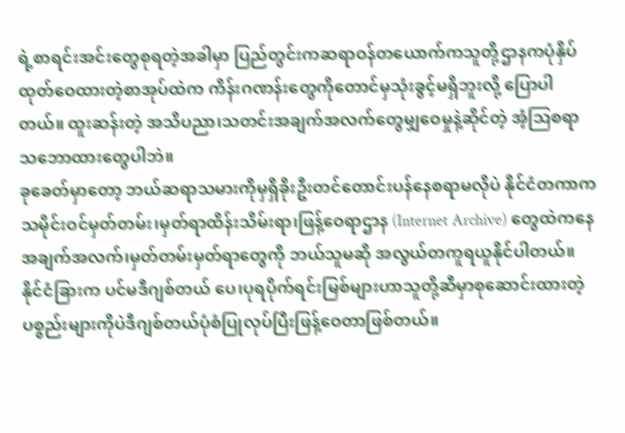ရဲ့စာရင်းအင်းတွေစုရတဲ့အခါမှာ ပြည်တွင်းကဆရာဝန်တယောက်ကသူတို့ဌာနကပုံနှိပ်ထုတ်ဝေထားတဲ့စာအုပ်ထဲက ကိန်းဂဏန်းတွေကိုတောင်မှသုံးခွင့်မရှိဘူးလို့ ပြောပါတယ်။ ထူးဆန်းတဲ့ အသိပညာ၊သတင်းအချက်အလက်တွေမျှဝေမှုနဲ့ဆိုင်တဲ့ အံ့ဩစရာသဘောထားတွေပါဘဲ။
ခုခေတ်မှာတော့ ဘယ်ဆရာသမားကိုမှရှိခိုးဦးတင်တောင်းပန်နေစရာမလိုပဲ နိုင်ငံတကာက သမိုင်းဝင်မှတ်တမ်း၊မှတ်ရာထိန်းသိမ်းရာ၊ဖြန့်ဝေရာဌာန (Internet Archive) တွေထဲကနေအချက်အလက်၊မှတ်တမ်းမှတ်ရာတွေကို ဘယ်သူမဆို အလွယ်တကူရယူနိုင်ပါတယ်။
နိုင်ငံခြားက ပင်မဒီဂျစ်တယ် ပေ၊ပုရပိုက်ရင်းမြစ်များဟာသူတို့ဆီမှာစုဆောင်းထားတဲ့ ပစ္စည်းများကိုပဲဒီဂျစ်တယ်ပုံစံပြုလုပ်ပြီးဖြန့်ဝေတာဖြစ်တယ်။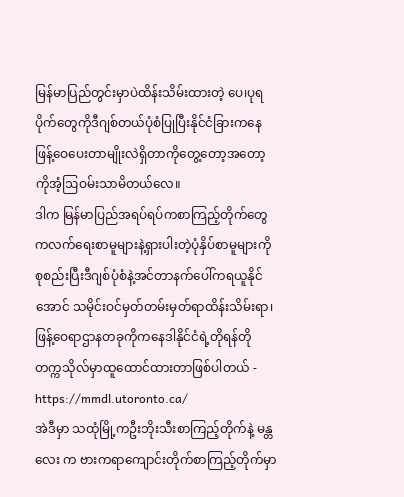မြန်မာပြည်တွင်းမှာပဲထိန်းသိမ်းထားတဲ့ ပေ၊ပုရပိုက်တွေကိုဒီဂျစ်တယ်ပုံစံပြုပြီးနိုင်ငံခြားကနေဖြန့်ဝေပေးတာမျိုးလဲရှိတာကိုတွေ့တော့အတော့ကိုအံ့ဩဝမ်းသာမိတယ်လေ။
ဒါက မြန်မာပြည်အရပ်ရပ်ကစာကြည့်တိုက်တွေကလက်ရေးစာမူများနဲ့ရှားပါးတဲ့ပုံနှိပ်စာမူများကိုစုစည်းပြီးဒီဂျစ်ပုံစံနဲ့အင်တာနက်ပေါ်ကရယူနိုင်အောင် သမိုင်းဝင်မှတ်တမ်းမှတ်ရာထိန်းသိမ်းရာ၊ဖြန့်ဝေရာဌာနတခုကိုကနေဒါနိုင်ငံရဲ့တိုရန်တိုတက္ကသိုလ်မှာထူထောင်ထားတာဖြစ်ပါတယ် - https://mmdl.utoronto.ca/
အဲဒီမှာ သထုံမြို့ကဦးဘိုးသီးစာကြည့်တိုက်နဲ့ မန္တလေး က ဗားကရာကျောင်းတိုက်စာကြည့်တိုက်မှာ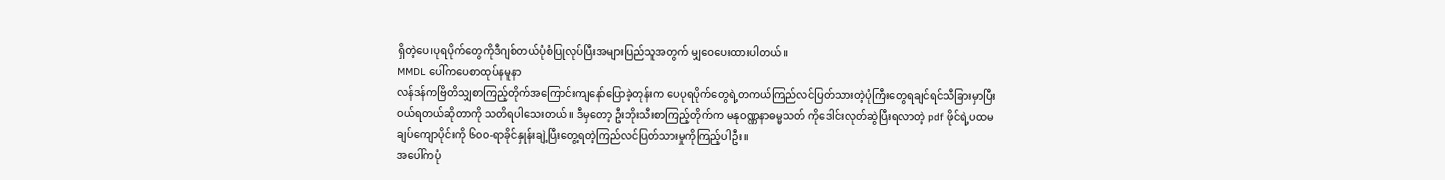ရှိတဲ့ပေ၊ပုရပိုက်တွေကိုဒီဂျစ်တယ်ပုံစံပြုလုပ်ပြီးအများပြည်သူအတွက် မျှဝေပေးထားပါတယ်။
MMDL ပေါ်ကပေစာထုပ်နမူနာ
လန်ဒန်ကဗြိတိသျှစာကြည့်တိုက်အကြောင်းကျနော်ပြောခဲ့တုန်းက ပေပုရပိုက်တွေရဲ့တကယ်ကြည်လင်ပြတ်သားတဲ့ပုံကြီးတွေရချင်ရင်သီခြားမှာပြီးဝယ်ရတယ်ဆိုတာကို သတိရပါသေးတယ်။ ဒီမှတော့ ဦးဘိုးသီးစာကြည့်တိုက်က မနုဝဏ္ဏနာဓမ္မသတ် ကိုဒေါင်းလုတ်ဆွဲပြီးရလာတဲ့ pdf ဖိုင်ရဲ့ပထမချပ်ကျောပိုင်းကို ၆၀၀-ရာခိုင်နှုန်းချဲ့ပြီးတွေ့ရတဲ့ကြည်လင်ပြတ်သားမှုကိုကြည့်ပါဦး။
အပေါ်ကပုံ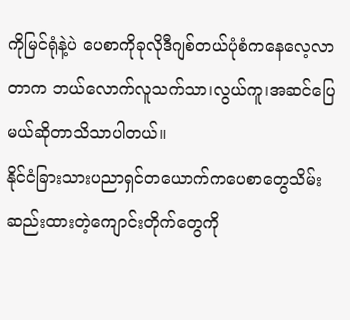ကိုမြင်ရုံနဲ့ပဲ ပေစာကိုခုလိုဒီဂျစ်တယ်ပုံစံကနေလေ့လာတာက ဘယ်လောက်လူသက်သာ၊လွယ်ကူ၊အဆင်ပြေမယ်ဆိုတာသိသာပါတယ်။
နိုင်ငံခြားသားပညာရှင်တယောက်ကပေစာတွေသိမ်းဆည်းထားတဲ့ကျောင်းတိုက်တွေကို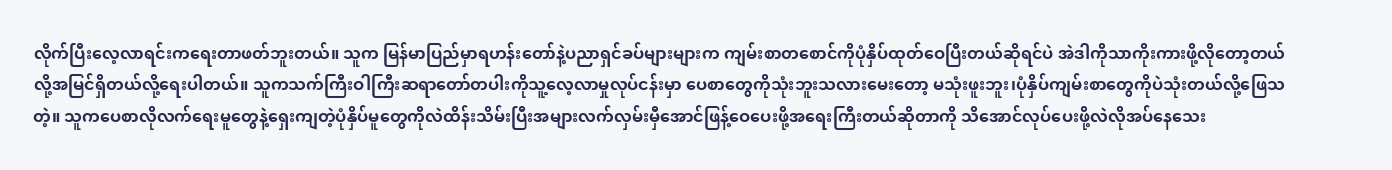လိုက်ပြီးလေ့လာရင်းကရေးတာဖတ်ဘူးတယ်။ သူက မြန်မာပြည်မှာရဟန်းတော်နဲ့ပညာရှင်ခပ်များများက ကျမ်းစာတစောင်ကိုပုံနှိပ်ထုတ်ဝေပြီးတယ်ဆိုရင်ပဲ အဲဒါကိုသာကိုးကားဖို့လိုတော့တယ်လို့အမြင်ရှိတယ်လို့ရေးပါတယ်။ သူကသက်ကြီးဝါကြီးဆရာတော်တပါးကိုသူ့လေ့လာမှုလုပ်ငန်းမှာ ပေစာတွေကိုသုံးဘူးသလားမေးတော့ မသုံးဖူးဘူး၊ပုံနှိပ်ကျမ်းစာတွေကိုပဲသုံးတယ်လို့ဖြေသတဲ့။ သူကပေစာလိုလက်ရေးမူတွေနဲ့ရှေးကျတဲ့ပုံနှိပ်မူတွေကိုလဲထိန်းသိမ်းပြီးအများလက်လှမ်းမှီအောင်ဖြန့်ဝေပေးဖို့အရေးကြီးတယ်ဆိုတာကို သိအောင်လုပ်ပေးဖို့လဲလိုအပ်နေသေး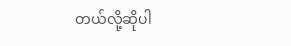တယ်လို့ဆိုပါ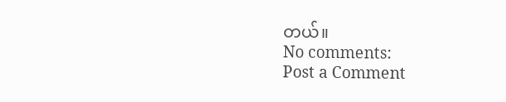တယ်။
No comments:
Post a Comment